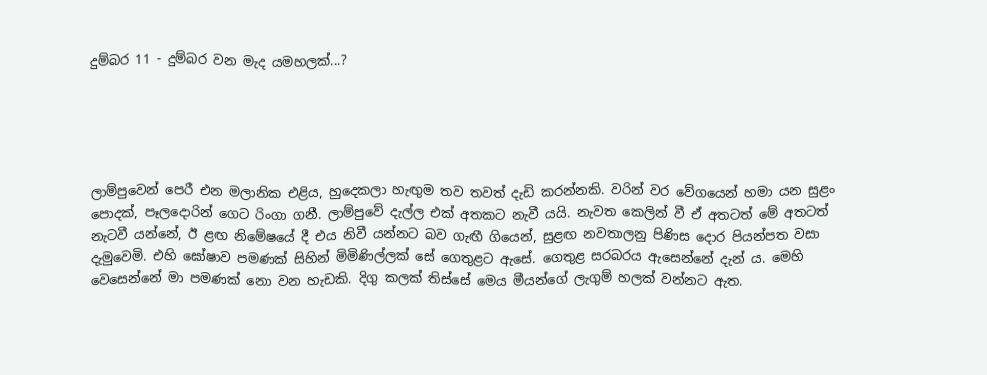දුම්බර 11 - දුම්බර වන මැද යමහලක්...?





ලාම්පුවෙන් පෙරී එන මලානික එළිය, හුදෙකලා හැඟුම තව තවත් දැඩි කරන්නකි. වරින් වර වේගයෙන් හමා යන සුළං පොදක්, පෑලදොරින් ගෙට රිංගා ගනී. ලාම්පුවේ දැල්ල එක් අතකට නැවී යයි. නැවත කෙලින් වී ඒ අතටත් මේ අතටත් නැටවී යන්නේ, ඊ ළඟ නිමේෂයේ දී එය නිවී යන්නට බව ගැඟී ගියෙන්, සුළඟ නවතාලනු පිණිස දොර පියන්පත වසා දැමුවෙමි. එහි ‍ඝෝෂාව පමණක් සිහින් මිමිණිල්ලක් සේ ගෙතුළට ඇසේ. ගෙතුළ සරබරය ඇසෙන්නේ දැන් ය. මෙහි වෙසෙන්නේ මා පමණක් නො වන හැඩකි. දිගු කලක් තිස්සේ මෙය මීයන්ගේ ලැගුම් හලක් වන්නට ඇත.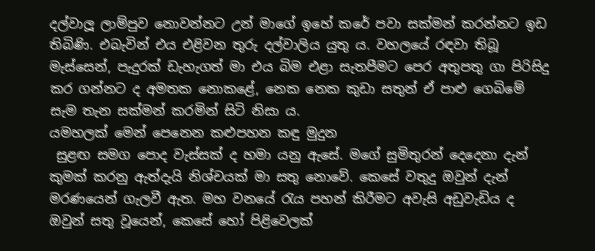දල්වාලූ ලාම්පුව නොවන්නට ‍උන් මාගේ ඉහේ කරේ පවා සක්මන් කරන්නට ඉඩ තිබිණි. එබැවින් එය එළිවන තුරු දල්වාලිය යුතු ය. වහලයේ රඳවා තිබූ මැස්සෙන්, පැදුරක් ඩැහැගත් මා එය බිම එළා සැතපීමට පෙර අතුපතු ගා පිරිසිදු කර ගන්නට ද අමතක නොකළේ, නෙක නෙක කුඩා සතුන් ඒ පාළු ගෙබිමේ සැම තැන සක්මන් කරමින් සිටි නිසා ය.
යමහලක් මෙන් පෙනෙන කළුපහන කඳු මුදුන
 සුළඟ සමග පොද වැස්සක් ද හමා යනු ඇසේ. මගේ සුමිතුරන් දෙදෙනා දැන් කුමක් කරනු ඇත්දැයි නිශ්චයක් මා සතු නොවේ. කෙසේ වතුදු ඔවුන් දැන් මරණයෙන් ගැලවී ඇත. මහ වනයේ රැය පහන් කිරීමට අවැසි අඩුවැඩිය ද ඔවුන් සතු වූයෙන්, කෙසේ හෝ පිළිවෙලක්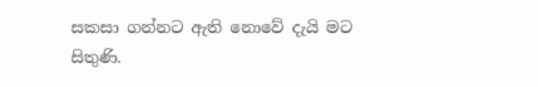සකසා ගන්නට ඇති නොවේ දැයි මට සිතුණි.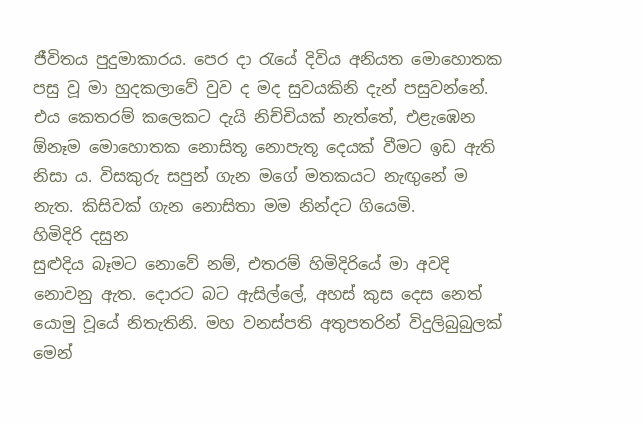ජීවිතය පුදුමාකාරය. පෙර දා රැයේ දිවිය අනියත මොහොතක පසු වූ මා හුදකලාවේ වුව ද මද සුවයකිනි දැන් පසුවන්නේ. එය කෙතරම් කලෙකට දැයි නිච්චියක් නැත්තේ, එළැඹෙන ඕනෑම මොහොතක නොසිතූ නොපැතූ දෙයක් වීමට ඉඩ ඇති නිසා ය. විසකුරු සපුන් ගැන මගේ මතකයට නැඟුනේ ම නැත. කිසිවක් ගැන නොසිතා මම නින්දට ගියෙමි.
හිමිදිරි දසුන
සුළුදිය බෑමට නොවේ නම්, එතරම් හිමිදිරියේ මා අවදි නොවනු ඇත. දොරට බට ඇසිල්ලේ, අහස් කුස දෙස නෙත් යොමු වූයේ නිතැතිනි. මහ වනස්පති අතුපතරින් විදුලිබුබුලක් මෙන්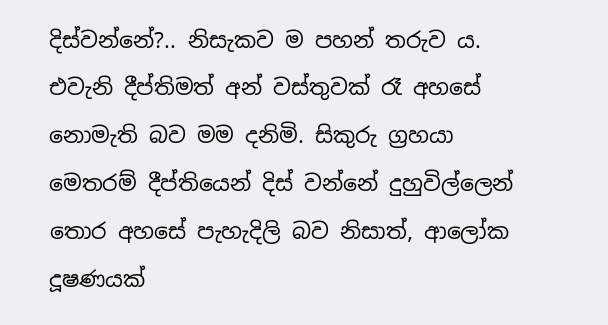දිස්වන්නේ?.. නිසැකව ම පහන් තරුව ය. එවැනි දීප්තිමත් අන් වස්තුවක් රෑ අහසේ නොමැති බව මම දනිමි. සිකුරු ග්‍රහයා මෙතරම් දීප්තියෙන් දිස් වන්නේ දුහුවිල්ලෙන් තොර අහසේ පැහැදිලි බව නිසාත්, ආලෝක දූෂණයක්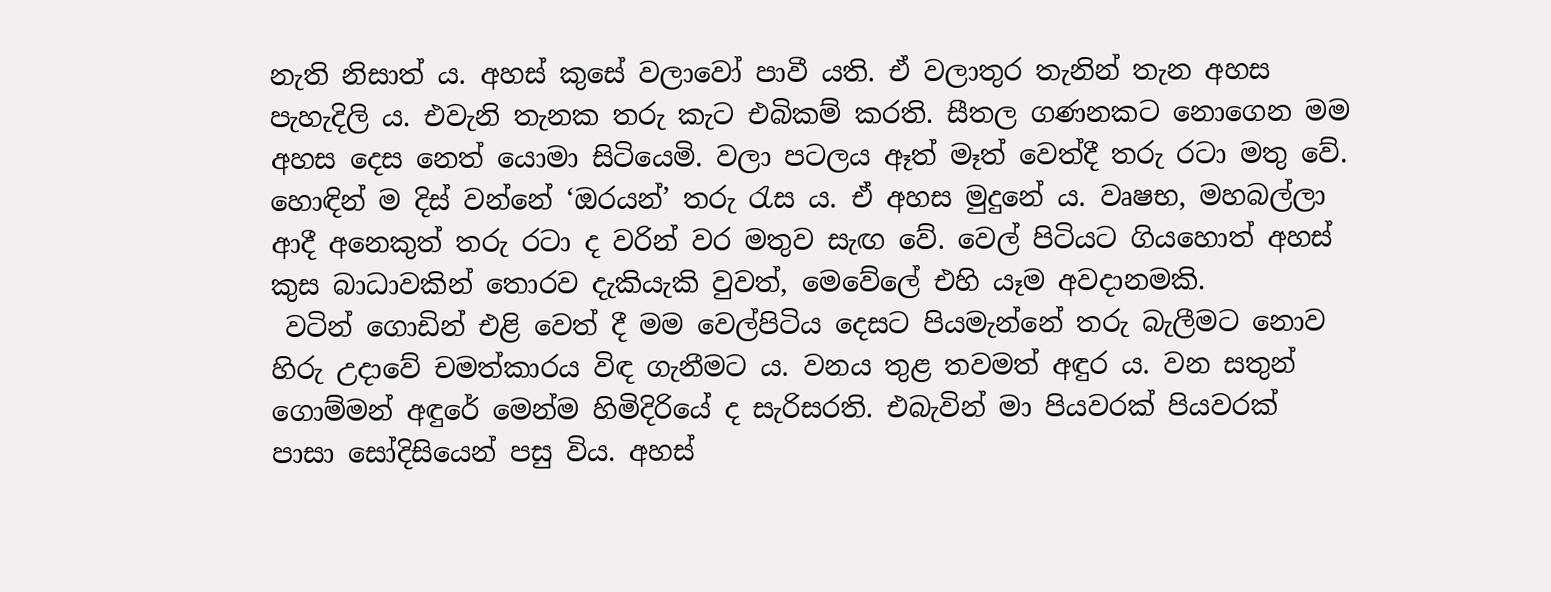නැති නිසාත් ය. අහස් කුසේ වලාවෝ පාවී යති. ඒ වලාතුර තැනින් තැන අහස පැහැදිලි ය. එවැනි තැනක තරු කැට එබිකම් කරති. සීතල ගණනකට නොගෙන මම අහස දෙස නෙත් යොමා සිටියෙමි. වලා පටලය ඈත් මෑත් වෙත්දී තරු රටා මතු වේ. හොඳින් ම දිස් වන්නේ ‘ඔරයන්’ තරු රැස ය. ඒ අහස මුදුනේ ය. වෘෂභ, මහබල්ලා ආදී අනෙකුත් තරු රටා ද වරින් වර මතුව සැඟ වේ. වෙල් පිටියට ගියහොත් අහස් කුස බාධාවකින් තොරව දැකියැකි වුවත්, මෙවේලේ එහි යෑම අවදානමකි.
 වටින් ගොඩින් එළි වෙත් දී මම වෙල්පිටිය දෙසට පියමැන්නේ තරු බැලීමට නොව හිරු උදාවේ චමත්කාරය විඳ ගැනීමට ය. වනය තුළ තවමත් අඳුර ය. වන සතුන් ගොම්මන් අඳුරේ මෙන්ම හිමිදිරියේ ද සැරිසරති. එබැවින් මා පියවරක් පියවරක් පාසා සෝදිසියෙන් පසු විය. අහස්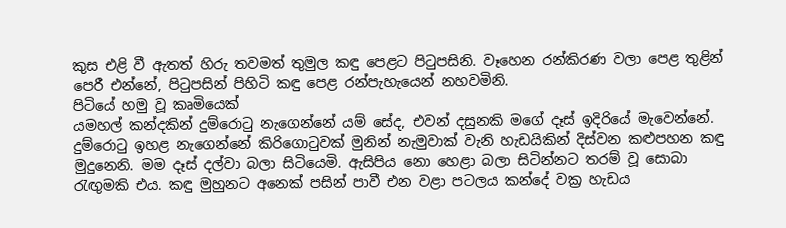කුස එළි වී ඇතත් හිරු තවමත් තුමුල කඳු පෙළට පිටුපසිනි. වෑහෙන රන්කිරණ වලා පෙළ තුළින් පෙරී එන්නේ, පිටුපසින් පිහිටි කඳු පෙළ රන්පැහැයෙන් නහවමිනි.
පිටියේ හමු වූ කෘමියෙක්
යමහල් කන්දකින් දුම්රොටු නැගෙන්නේ යම් සේද, එවන් දසුනකි මගේ දෑස් ඉදිරියේ මැවෙන්නේ. දුම්රොටු ඉහළ නැගෙන්නේ කිරිගොටුවක් මුනින් නැමුවාක් වැනි හැඩයිකින් දිස්වන කළුපහන කඳු මුදුනෙනි. මම දෑස් දල්වා බලා සිටියෙමි. ඇසිපිය නො හෙළා බලා සිටින්නට තරම් වූ සොබා රැඟුමකි එය. කඳු මුහුනට අනෙක් පසින් පාවී එන වළා පටලය කන්දේ වක්‍ර හැඩය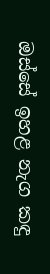ඔස්සේ ඉහළ නැග කඳු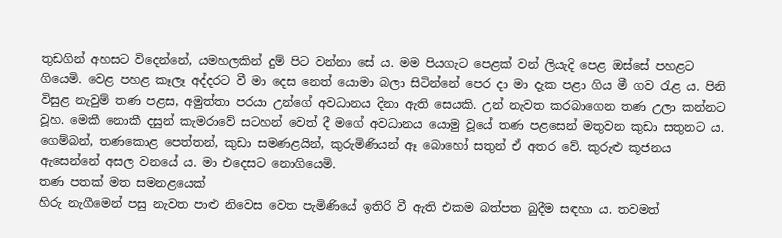තුඩගින් අහසට විදෙන්නේ, යමහලකින් දුම් පිට වන්නා සේ ය. මම පියගැට පෙළක් වන් ලියැදි පෙළ ඔස්සේ පහළට ගියෙමි. වෙළ පහළ කෑලෑ අද්දරට වී මා දෙස නෙත් යොමා බලා සිටින්නේ පෙර දා මා දැක පළා ගිය මී ගව රැළ ය. පිනි විසුළ නැවුම් තණ පළස, අමුත්තා පරයා උන්ගේ අවධානය දිනා ඇති සෙයකි. උන් නැවත කරබාගෙන තණ උලා කන්නට වූහ. මෙකී නොකී දසුන් කැමරාවේ සටහන් වෙත් දී මගේ අවධානය යොමු වූයේ තණ පළසෙන් මතුවන කුඩා සතුනට ය. ගෙම්බන්, තණකොළ පෙත්තන්, කුඩා සමණළයින්, කුරුමිණියන් ඈ බොහෝ සතුන් ඒ අතර වේ. කුරුළු කූජනය ඇසෙන්නේ අසල වනයේ ය. මා එදෙසට නොගියෙමි.
තණ පතක් මත සමනළයෙක්
හිරු නැගීමෙන් පසු නැවත පාළු නිවෙස වෙත පැමිණියේ ඉතිරි වී ඇති එකම බත්පත බුදීම සඳහා ය. තවමත්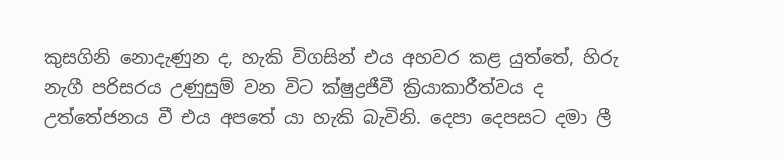කුසගිනි නොදැණුන ද, හැකි විගසින් එය අහවර කළ යුත්තේ, හිරු නැගී පරිසරය උණුසුම් වන විට ක්ෂුද්‍රජීවී ක්‍රියාකාරීත්වය ද උත්තේජනය වී එය අපතේ යා හැකි බැවිනි. දෙපා දෙපසට දමා ලී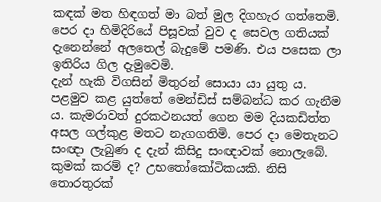කඳක් මත හිඳගත් මා බත් මුල දිගහැර ගත්තෙමි. පෙර දා හිමිදිරියේ පිසූවක් වුව ද සෙවල ගතියක් දැනෙන්නේ අලතෙල් බැදුමේ පමණි. එය පසෙක ලා ඉතිරිය ගිල දැමුවෙමි.
දැන් හැකි විගසින් මිතුරන් සොයා යා යුතු ය. පළමුව කළ යුත්තේ මෙන්ඩිස් සම්බන්ධ කර ගැනීම ය. කැමරාවත් දුරකථනයත් ගෙන මම දියකඩිත්ත අසල ගල්කුළ මතට නැගගතිමි. පෙර දා මෙතැනට සංඥා ලැබුණ ද දැන් කිසිදු සංඥාවක් නොලැබේ. කුමක් කරම් ද? උභතෝකෝටිකයකි. නිසි තොරතුරක්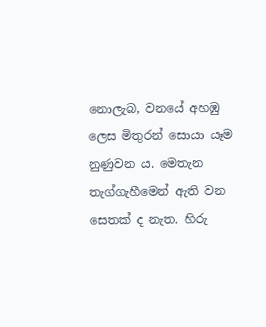නොලැබ, වනයේ අහඹු ලෙස මිතුරන් සොයා යෑම නුණුවන ය. මෙතැන තැග්ගැහීමෙන් ඇති වන සෙතක් ද නැත. හිරු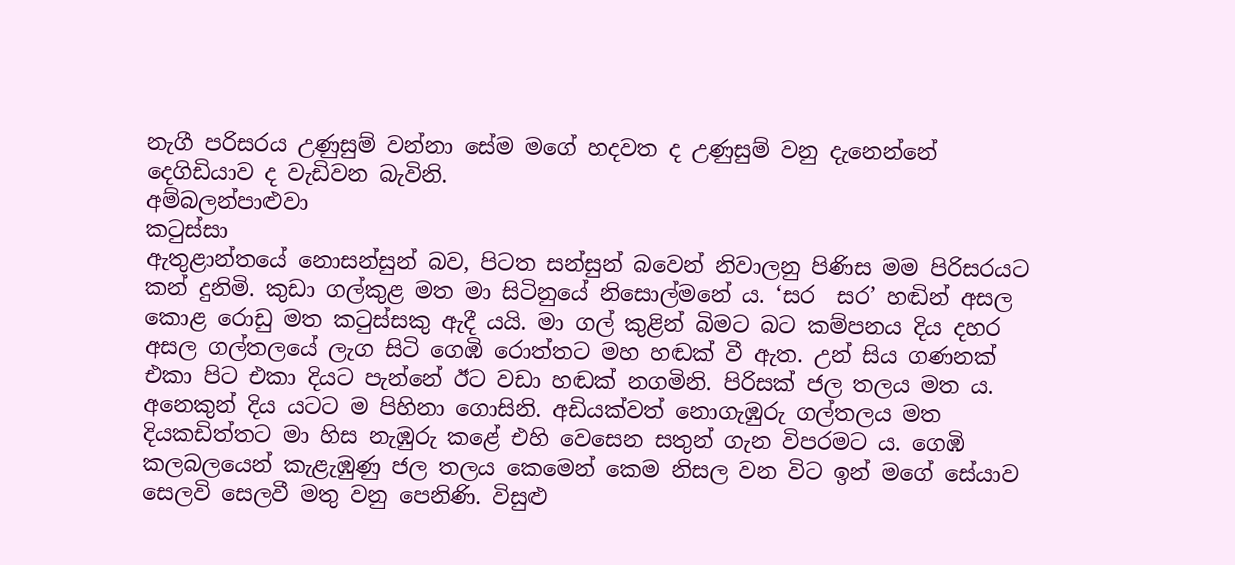නැගී පරිසරය උණුසුම් වන්නා සේම මගේ හදවත ද උණුසුම් වනු දැනෙන්නේ දෙගිඩියාව ද වැඩිවන බැවිනි.
අම්බලන්පාළුවා
කටුස්සා
ඇතුළාන්තයේ නොසන්සුන් බව, පිටත සන්සුන් බවෙන් නිවාලනු පිණිස මම පිරිසරයට කන් දුනිමි. කුඩා ගල්කුළ මත මා සිටිනුයේ නිසොල්මනේ ය. ‘සර  සර’ හඬින් අසල කොළ රොඩු මත කටුස්සකු ඇදී යයි. මා ගල් කුළින් බිමට බට කම්පනය දිය දහර අසල ගල්තලයේ ලැග සිටි ගෙඹි රොත්තට මහ හඬක් වී ඇත. උන් සිය ගණනක් එකා පිට එකා දියට පැන්නේ ඊට වඩා හඬක් නගමිනි. පිරිසක් ජල තලය මත ය. අනෙකුන් දිය යටට ම පිහිනා ගොසිනි. අඩියක්වත් නොගැඹුරු ගල්තලය මත දියකඩිත්තට මා හිස නැඹුරු කළේ එහි වෙසෙන සතුන් ගැන විපරමට ය. ගෙඹි කලබලයෙන් කැළැඹුණු ජල තලය කෙමෙන් කෙම නිසල වන විට ඉන් මගේ සේයාව සෙලවි සෙලවී මතු වනු පෙනිණි. විසුළු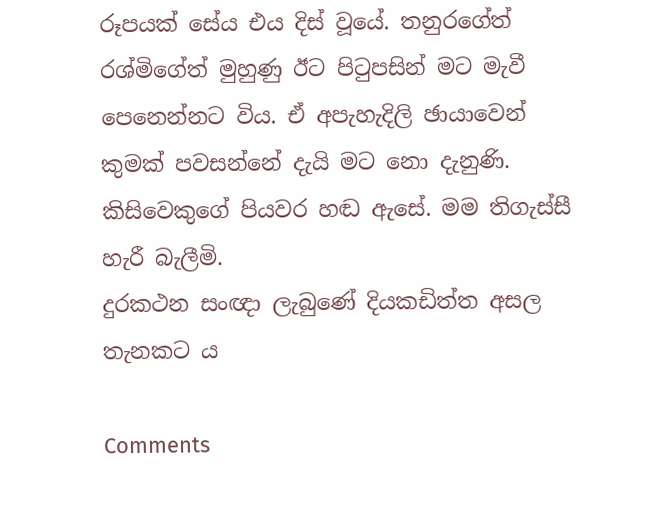රූපයක් සේය එය දිස් වූයේ. තනුරගේත් රශ්මිගේත් මුහුණු ඊට පිටුපසින් මට මැවී පෙනෙන්නට විය. ඒ අපැහැදිලි ඡායාවෙන් කුමක් පවසන්නේ දැයි මට නො දැනුණි. කිසිවෙකුගේ පියවර හඬ ඇසේ. මම තිගැස්සී හැරී බැලීමි.
දුරකථන සංඥා ලැබුණේ දියකඩිත්ත අසල තැනකට ය

Comments